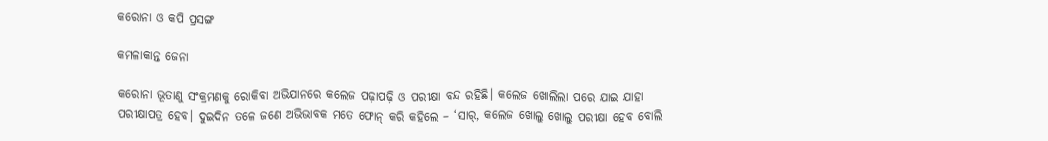କରୋନା ଓ କପି ପ୍ରସଙ୍ଗ

କମଳାକାନ୍ତ ଜେନା

କରୋନା ଭୂତାଣୁ ସଂକ୍ରମଣକୁ ରୋକିବା ଅଭିଯାନରେ କଲେଜ ପଢ଼ାପଢ଼ି ଓ ପରୀକ୍ଷା ବନ୍ଦ ରହିଛି। କଲେଜ ଖୋଲିଲା ପରେ ଯାଇ ଯାହା ପରୀକ୍ଷାପତ୍ର ହେବ। ଦୁଇଦିନ ତଳେ ଜଣେ ଅଭିଭାବକ ମତେ ଫୋନ୍‌ କରି କହିଲେ – ‘ସାର୍‌, କଲେଜ ଖୋଲୁ ଖୋଲୁ ପରୀକ୍ଷା ହେବ ବୋଲି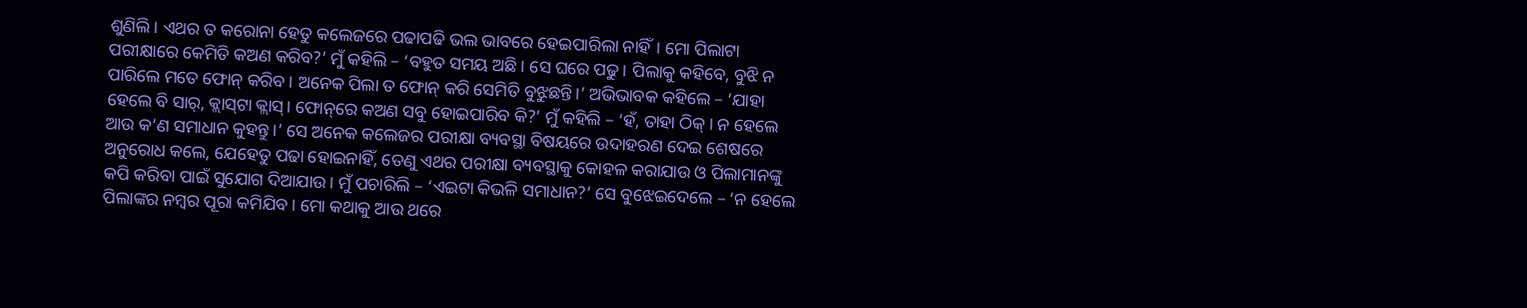ଶୁଣିଲି। ଏଥର ତ କରୋନା ହେତୁ କଲେଜରେ ପଢାପଢି ଭଲ ଭାବରେ ହେଇପାରିଲା ନାହିଁ। ମୋ ପିଲାଟା ପରୀକ୍ଷାରେ କେମିତି କଅଣ କରିବ?’ ମୁଁ କହିଲି – ‘ବହୁତ ସମୟ ଅଛି। ସେ ଘରେ ପଢୁ। ପିଲାକୁ କହିବେ, ବୁଝି ନ ପାରିଲେ ମତେ ଫୋନ୍‌ କରିବ। ଅନେକ ପିଲା ତ ଫୋନ୍‌ କରି ସେମିତି ବୁଝୁଛନ୍ତି।’ ଅଭିଭାବକ କହିଲେ – ‘ଯାହା ହେଲେ ବି ସାର୍‌, କ୍ଲାସ୍‌ଟା କ୍ଲାସ୍‌। ଫୋନ୍‌ରେ କଅଣ ସବୁ ହୋଇପାରିବ କି?’ ମୁଁ କହିଲି – ‘ହଁ, ତାହା ଠିକ୍‌। ନ ହେଲେ ଆଉ କ’ଣ ସମାଧାନ କୁହନ୍ତୁ।’ ସେ ଅନେକ କଲେଜର ପରୀକ୍ଷା ବ୍ୟବସ୍ଥା ବିଷୟରେ ଉଦାହରଣ ଦେଇ ଶେଷରେ ଅନୁରୋଧ କଲେ, ଯେହେତୁ ପଢା ହୋଇନାହିଁ, ତେଣୁ ଏଥର ପରୀକ୍ଷା ବ୍ୟବସ୍ଥାକୁ କୋହଳ କରାଯାଉ ଓ ପିଲାମାନଙ୍କୁ କପି କରିବା ପାଇଁ ସୁଯୋଗ ଦିଆଯାଉ। ମୁଁ ପଚାରିଲି – ‘ଏଇଟା କିଭଳି ସମାଧାନ?’ ସେ ବୁଝେଇଦେଲେ – ‘ନ ହେଲେ ପିଲାଙ୍କର ନମ୍ବର ପୂରା କମିଯିବ। ମୋ କଥାକୁ ଆଉ ଥରେ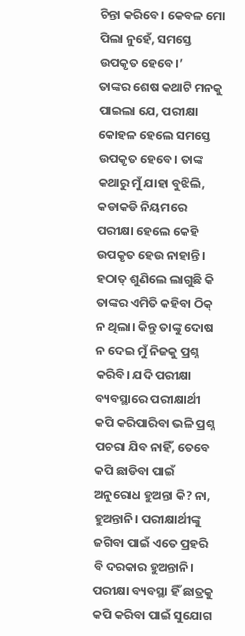ଚିନ୍ତା କରିବେ। କେବଳ ମୋ ପିଲା ନୁହେଁ, ସମସ୍ତେ ଉପକୃତ ହେବେ।’
ତାଙ୍କର ଶେଷ କଥାଟି ମନକୁ ପାଇଲା ଯେ, ପରୀକ୍ଷା କୋହଳ ହେଲେ ସମସ୍ତେ ଉପକୃତ ହେବେ। ତାଙ୍କ କଥାରୁ ମୁଁ ଯାହା ବୁଝିଲି, କଡାକଡି ନିୟମରେ ପରୀକ୍ଷା ହେଲେ କେହି ଉପକୃତ ହେଉ ନାହାନ୍ତି। ହଠାତ୍‌ ଶୁଣିଲେ ଲାଗୁଛି କି ତାଙ୍କର ଏମିତି କହିବା ଠିକ୍‌ ନ ଥିଲା। କିନ୍ତୁ ତାଙ୍କୁ ଦୋଷ ନ ଦେଇ ମୁଁ ନିଜକୁ ପ୍ରଶ୍ନ କରିବି। ଯଦି ପରୀକ୍ଷା ବ୍ୟବସ୍ଥାରେ ପରୀକ୍ଷାର୍ଥୀ କପି କରିପାରିବା ଭଳି ପ୍ରଶ୍ନ ପଚରା ଯିବ ନାହିଁ, ତେବେ କପି ଛାଡିବା ପାଇଁ ଅନୁରୋଧ ହୁଅନ୍ତା କି? ନା, ହୁଅନ୍ତାନି। ପରୀକ୍ଷାର୍ଥୀଙ୍କୁ ଜଗିବା ପାଇଁ ଏତେ ପ୍ରହରି ବି ଦରକାର ହୁଅନ୍ତାନି। ପରୀକ୍ଷା ବ୍ୟବସ୍ଥା ହିଁ ଛାତ୍ରକୁ କପି କରିବା ପାଇଁ ସୁଯୋଗ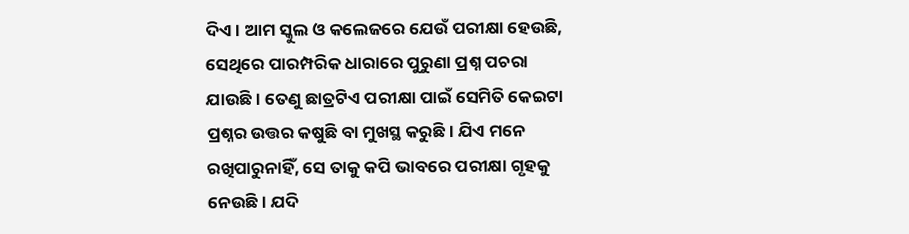ଦିଏ। ଆମ ସ୍କୁଲ ଓ କଲେଜରେ ଯେଉଁ ପରୀକ୍ଷା ହେଉଛି, ସେଥିରେ ପାରମ୍ପରିକ ଧାରାରେ ପୁରୁଣା ପ୍ରଶ୍ନ ପଚରା ଯାଉଛି। ତେଣୁ ଛାତ୍ରଟିଏ ପରୀକ୍ଷା ପାଇଁ ସେମିତି କେଇଟା ପ୍ରଶ୍ନର ଉତ୍ତର କଷୁଛି ବା ମୁଖସ୍ଥ କରୁଛି। ଯିଏ ମନେ ରଖିପାରୁନାହିଁ, ସେ ତାକୁ କପି ଭାବରେ ପରୀକ୍ଷା ଗୃହକୁ ନେଉଛି। ଯଦି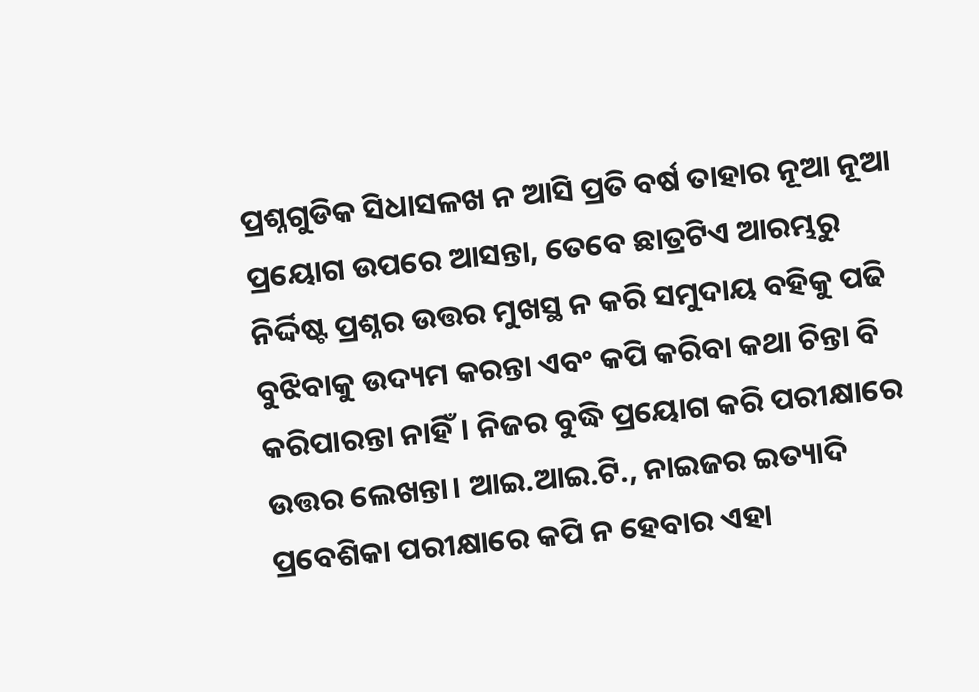ପ୍ରଶ୍ନଗୁଡିକ ସିଧାସଳଖ ନ ଆସି ପ୍ରତି ବର୍ଷ ତାହାର ନୂଆ ନୂଆ ପ୍ରୟୋଗ ଉପରେ ଆସନ୍ତା, ତେବେ ଛାତ୍ରଟିଏ ଆରମ୍ଭରୁ ନିର୍ଦ୍ଦିଷ୍ଟ ପ୍ରଶ୍ନର ଉତ୍ତର ମୁଖସ୍ଥ ନ କରି ସମୁଦାୟ ବହିକୁ ପଢି ବୁଝିବାକୁ ଉଦ୍ୟମ କରନ୍ତା ଏବଂ କପି କରିବା କଥା ଚିନ୍ତା ବି କରିପାରନ୍ତା ନାହିଁ। ନିଜର ବୁଦ୍ଧି ପ୍ରୟୋଗ କରି ପରୀକ୍ଷାରେ ଉତ୍ତର ଲେଖନ୍ତା। ଆଇ.ଆଇ.ଟି., ନାଇଜର ଇତ୍ୟାଦି ପ୍ରବେଶିକା ପରୀକ୍ଷାରେ କପି ନ ହେବାର ଏହା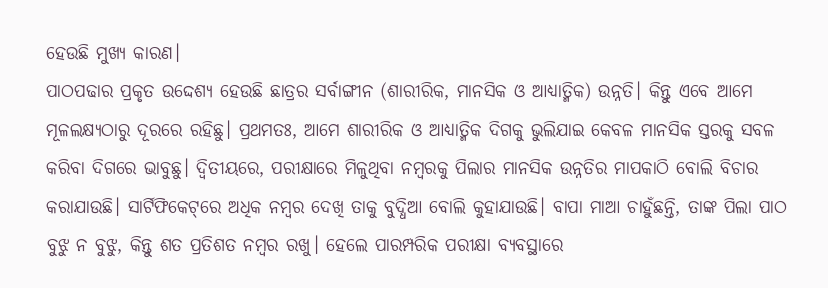ହେଉଛି ମୁଖ୍ୟ କାରଣ।
ପାଠପଢାର ପ୍ରକୃତ ଉଦ୍ଦେଶ୍ୟ ହେଉଛି ଛାତ୍ରର ସର୍ବାଙ୍ଗୀନ (ଶାରୀରିକ, ମାନସିକ ଓ ଆଧ୍ୟାତ୍ମିକ) ଉନ୍ନତି। କିନ୍ତୁ ଏବେ ଆମେ ମୂଳଲକ୍ଷ୍ୟଠାରୁ ଦୂରରେ ରହିଛୁ। ପ୍ରଥମତଃ, ଆମେ ଶାରୀରିକ ଓ ଆଧ୍ୟାତ୍ମିକ ଦିଗକୁ ଭୁଲିଯାଇ କେବଳ ମାନସିକ ସ୍ତରକୁ ସବଳ କରିବା ଦିଗରେ ଭାବୁଛୁ। ଦ୍ୱିତୀୟରେ, ପରୀକ୍ଷାରେ ମିଳୁଥିବା ନମ୍ବରକୁ ପିଲାର ମାନସିକ ଉନ୍ନତିର ମାପକାଠି ବୋଲି ବିଚାର କରାଯାଉଛି। ସାର୍ଟିଫିକେଟ୍‌ରେ ଅଧିକ ନମ୍ବର ଦେଖି ତାକୁ ବୁଦ୍ଧିଆ ବୋଲି କୁହାଯାଉଛି। ବାପା ମାଆ ଚାହୁଁଛନ୍ତି, ତାଙ୍କ ପିଲା ପାଠ ବୁଝୁ ନ ବୁଝୁ, କିନ୍ତୁ ଶତ ପ୍ରତିଶତ ନମ୍ବର ରଖୁ। ହେଲେ ପାରମ୍ପରିକ ପରୀକ୍ଷା ବ୍ୟବସ୍ଥାରେ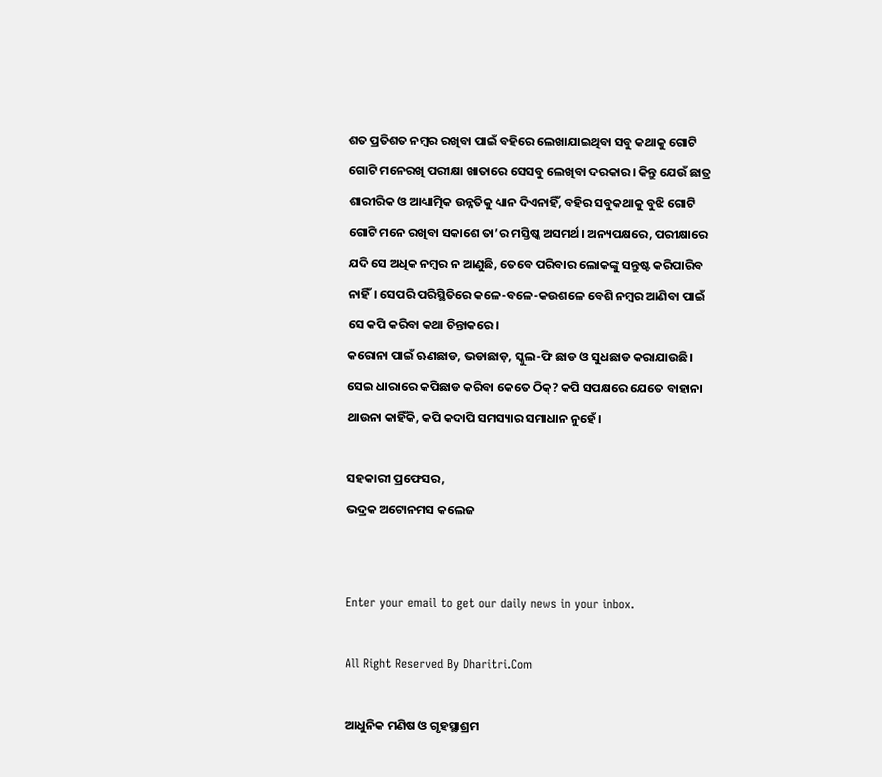ଶତ ପ୍ରତିଶତ ନମ୍ବର ରଖିବା ପାଇଁ ବହିରେ ଲେଖାଯାଇଥିବା ସବୁ କଥାକୁ ଗୋଟି ଗୋଟି ମନେରଖି ପରୀକ୍ଷା ଖାତାରେ ସେସବୁ ଲେଖିବା ଦରକାର। କିନ୍ତୁ ଯେଉଁ ଛାତ୍ର ଶାରୀରିକ ଓ ଆଧ୍ୟାତ୍ମିକ ଉନ୍ନତିକୁ ଧ୍ୟାନ ଦିଏନାହିଁ, ବହିର ସବୁକଥାକୁ ବୁଝି ଗୋଟି ଗୋଟି ମନେ ରଖିବା ସକାଶେ ତା’ର ମସ୍ତିଷ୍କ ଅସମର୍ଥ। ଅନ୍ୟପକ୍ଷରେ, ପରୀକ୍ଷାରେ ଯଦି ସେ ଅଧିକ ନମ୍ବର ନ ଆଣୁଛି, ତେବେ ପରିବାର ଲୋକଙ୍କୁ ସନ୍ତୁଷ୍ଟ କରିପାରିବ ନାହିଁ। ସେପରି ପରିସ୍ଥିତିରେ କଳେ-ବଳେ-କଉଶଳେ ବେଶି ନମ୍ବର ଆଣିବା ପାଇଁ ସେ କପି କରିବା କଥା ଚିନ୍ତାକରେ।
କରୋନା ପାଇଁ ଋଣଛାଡ, ଭଡାଛାଡ଼, ସ୍କୁଲ-ଫି ଛାଡ ଓ ସୁଧଛାଡ କରାଯାଉଛି। ସେଇ ଧାରାରେ କପିଛାଡ କରିବା କେତେ ଠିକ୍‌? କପି ସପକ୍ଷରେ ଯେତେ ବାହାନା ଥାଉନା କାହିଁକି, କପି କଦାପି ସମସ୍ୟାର ସମାଧାନ ନୁହେଁ।

ସହକାରୀ ପ୍ରଫେସର,
ଭଦ୍ରକ ଅଟୋନମସ କଲେଜ


Enter your email to get our daily news in your inbox.

All Right Reserved By Dharitri.Com

ଆଧୁନିକ ମଣିଷ ଓ ଗୃହସ୍ଥାଶ୍ରମ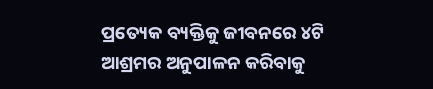ପ୍ରତ୍ୟେକ ବ୍ୟକ୍ତିକୁ ଜୀବନରେ ୪ଟି ଆଶ୍ରମର ଅନୁପାଳନ କରିବାକୁ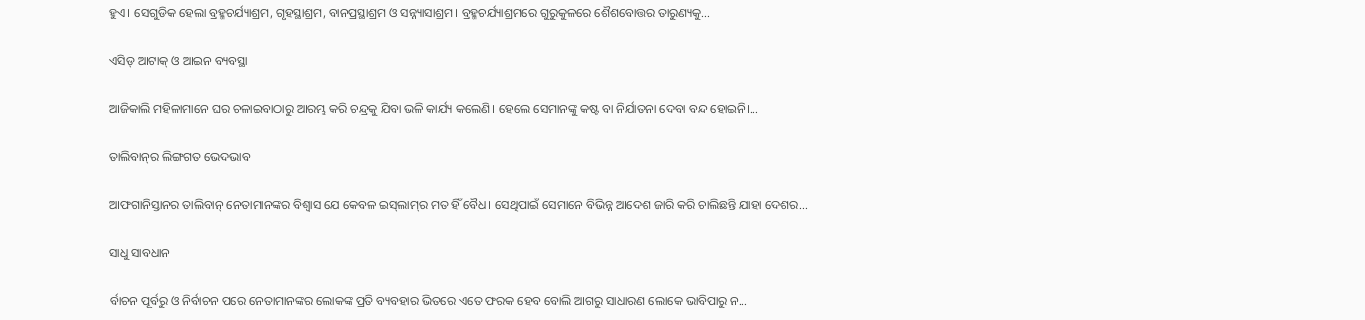ହୁଏ। ସେଗୁଡିକ ହେଲା ବ୍ରହ୍ମଚର୍ଯ୍ୟାଶ୍ରମ, ଗୃହସ୍ଥାଶ୍ରମ, ବାନପ୍ରସ୍ଥାଶ୍ରମ ଓ ସନ୍ନ୍ୟାସାଶ୍ରମ। ବ୍ରହ୍ମଚର୍ଯ୍ୟାଶ୍ରମରେ ଗୁରୁକୁଳରେ ଶୈଶବୋତ୍ତର ତାରୁଣ୍ୟକୁ...

ଏସିଡ୍‌ ଆଟାକ୍‌ ଓ ଆଇନ ବ୍ୟବସ୍ଥା

ଆଜିକାଲି ମହିଳାମାନେ ଘର ଚଳାଇବାଠାରୁ ଆରମ୍ଭ କରି ଚନ୍ଦ୍ରକୁ ଯିବା ଭଳି କାର୍ଯ୍ୟ କଲେଣି। ହେଲେ ସେମାନଙ୍କୁ କଷ୍ଟ ବା ନିର୍ଯାତନା ଦେବା ବନ୍ଦ ହୋଇନି।...

ତାଲିବାନ୍‌ର ଲିଙ୍ଗଗତ ଭେଦଭାବ

ଆଫଗାନିସ୍ତାନର ତାଲିବାନ୍‌ ନେତାମାନଙ୍କର ବିଶ୍ୱାସ ଯେ କେବଳ ଇସ୍‌ଲାମ୍‌ର ମତ ହିଁ ବୈଧ। ସେଥିପାଇଁ ସେମାନେ ବିଭିନ୍ନ ଆଦେଶ ଜାରି କରି ଚାଲିଛନ୍ତି ଯାହା ଦେଶର...

ସାଧୁ ସାବଧାନ

ର୍ବାଚନ ପୂର୍ବରୁ ଓ ନିର୍ବାଚନ ପରେ ନେତାମାନଙ୍କର ଲୋକଙ୍କ ପ୍ରତି ବ୍ୟବହାର ଭିତରେ ଏତେ ଫରକ ହେବ ବୋଲି ଆଗରୁ ସାଧାରଣ ଲୋକେ ଭାବିପାରୁ ନ...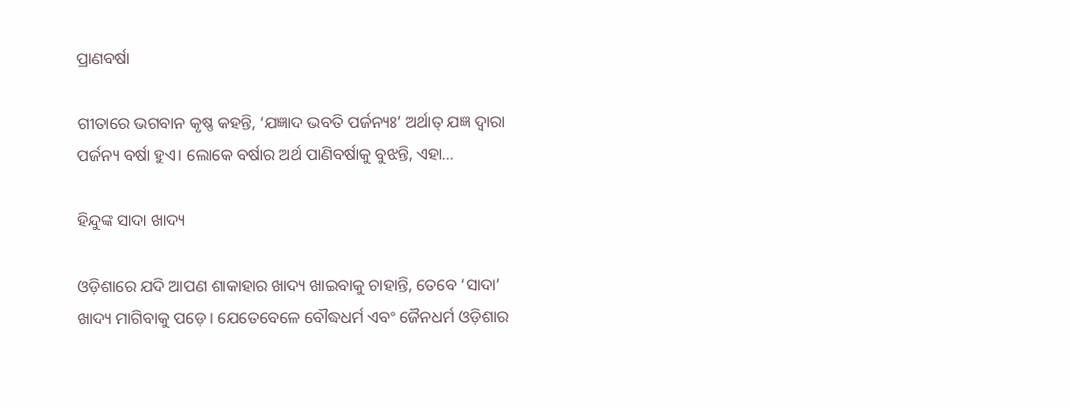ପ୍ରାଣବର୍ଷା

ଗୀତାରେ ଭଗବାନ କୃଷ୍ଣ କହନ୍ତି, ‘ଯଜ୍ଞାଦ ଭବତି ପର୍ଜନ୍ୟଃ’ ଅର୍ଥାତ୍‌ ଯଜ୍ଞ ଦ୍ୱାରା ପର୍ଜନ୍ୟ ବର୍ଷା ହୁଏ। ଲୋକେ ବର୍ଷାର ଅର୍ଥ ପାଣିବର୍ଷାକୁ ବୁଝନ୍ତି, ଏହା...

ହିନ୍ଦୁଙ୍କ ସାଦା ଖାଦ୍ୟ

ଓଡ଼ିଶାରେ ଯଦି ଆପଣ ଶାକାହାର ଖାଦ୍ୟ ଖାଇବାକୁ ଚାହାନ୍ତି, ତେବେ ‘ସାଦା’ ଖାଦ୍ୟ ମାଗିବାକୁ ପଡ଼େ। ଯେତେବେଳେ ବୌଦ୍ଧଧର୍ମ ଏବଂ ଜୈନଧର୍ମ ଓଡ଼ିଶାର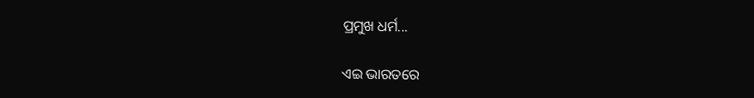ପ୍ରମୁଖ ଧର୍ମ...

ଏଇ ଭାରତରେ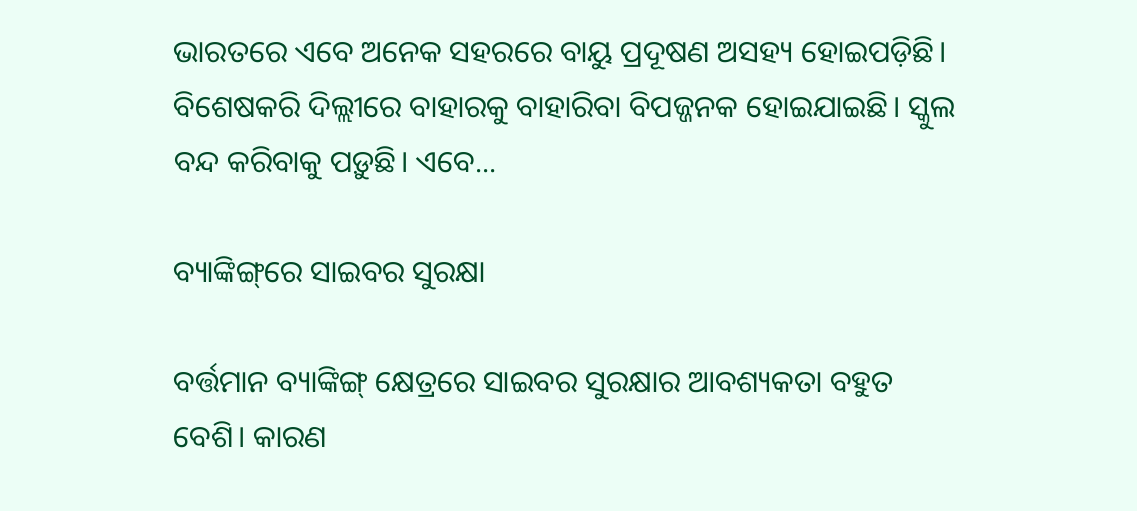ଭାରତରେ ଏବେ ଅନେକ ସହରରେ ବାୟୁ ପ୍ରଦୂଷଣ ଅସହ୍ୟ ହୋଇପଡ଼ିଛି। ବିଶେଷକରି ଦିଲ୍ଲୀରେ ବାହାରକୁ ବାହାରିବା ବିପଜ୍ଜନକ ହୋଇଯାଇଛି। ସ୍କୁଲ ବନ୍ଦ କରିବାକୁ ପଡ଼ୁଛି। ଏବେ...

ବ୍ୟାଙ୍କିଙ୍ଗ୍‌ରେ ସାଇବର ସୁରକ୍ଷା

ବର୍ତ୍ତମାନ ବ୍ୟାଙ୍କିଙ୍ଗ୍‌ କ୍ଷେତ୍ରରେ ସାଇବର ସୁରକ୍ଷାର ଆବଶ୍ୟକତା ବହୁତ ବେଶି। କାରଣ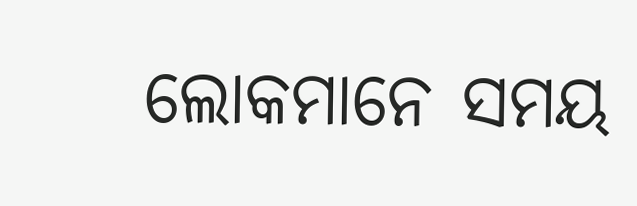ଲୋକମାନେ ସମୟ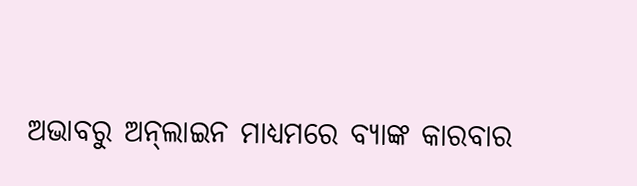ଅଭାବରୁ ଅନ୍‌ଲାଇନ ମାଧ୍ୟମରେ ବ୍ୟାଙ୍କ କାରବାର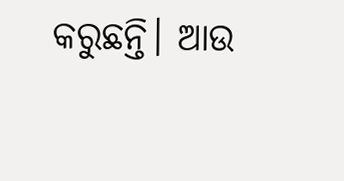କରୁଛନ୍ତି। ଆଉ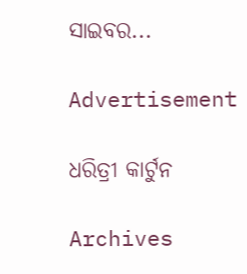ସାଇବର...

Advertisement

ଧରିତ୍ରୀ କାର୍ଟୁନ

Archives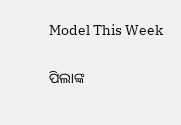Model This Week

ପିଲାଙ୍କ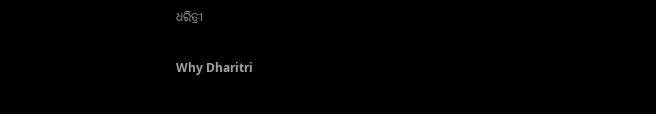ଧରିତ୍ରୀ

Why Dharitri